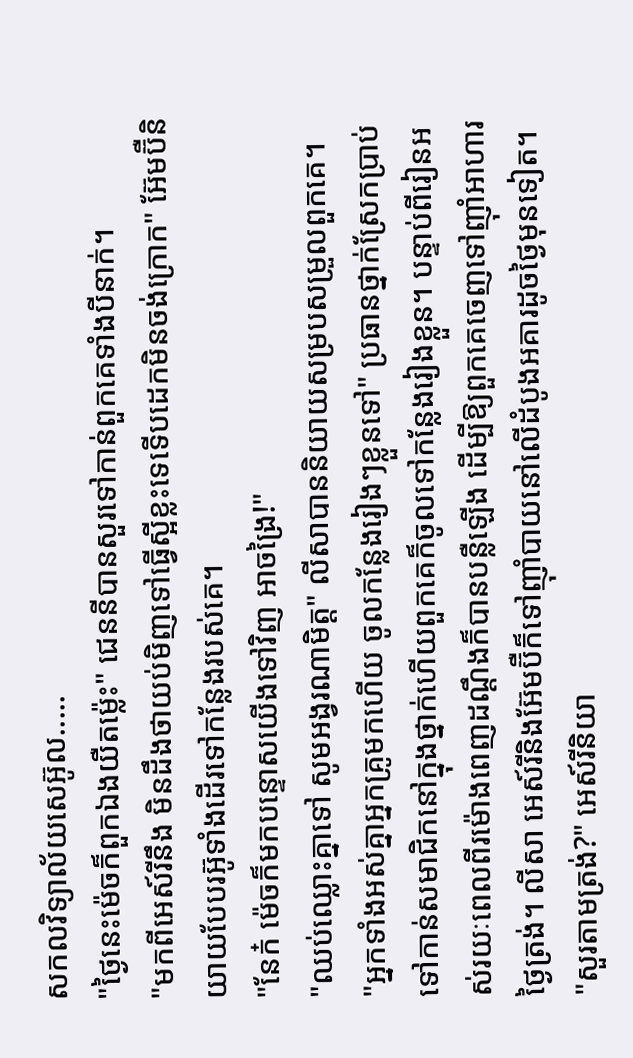សកលវិទ្យាល័យសេអ៊ូល.....
"ថ្ងៃនេះម៉េចក៏ពួកឯងយឺតម្ល៉េះ" ជេននីបានសួរទៅកាន់ពួកគេទាំងបីនាក់។
"មកពីអេស៍រីនឹង មិនដឹងថាយប់មិញទៅធ្វើស្អីខ្លះទេទើបដេកមិនចង់ក្រោក" អ៊ែមប៊ឺនិយាយបែបរអ៊ូទាំងដើរទៅកន្លែងរបស់គេ។
"នែក៎ ម៉េចក៏មកបន្ទោសយើងទៅវិញ អាចង្រៃ!"
"ឈប់ឈ្លោះគ្នាទៅ សូមអង្វរណាមិត្ត" លីសាបាននិយាយសម្របសម្រួលពួកគេ។
"អ្នកទាំងអស់គ្នាអ្នកគ្រូមកហើយ ចូលកន្លែងរៀងៗខ្លួនទៅ" ប្រធានថ្នាក់ស្រែកប្រាប់ទៅកាន់សមាជិកនៅក្នុងថ្នាក់ហើយពួកគេក៏ចូលទៅកន្លែងរៀងខ្លួន។ បន្ទាប់ពីរៀនអស់រយៈពេលពីរម៉ោងពេញដណ្ដឹងក៏បានបន្លឺឡើង ដើម្បីឱ្យពួកគេចេញទៅញ៉ាំអាហារថ្ងៃត្រង់។ លីសា អេស៍រីនិងអ៊ែមប៊ឺក៏ទៅញ៉ាំបាយនៅលើដំបូងអគារដូចថ្ងៃមុនទៀត។
"សួរតាមត្រង់?" អេស៍រីនិយា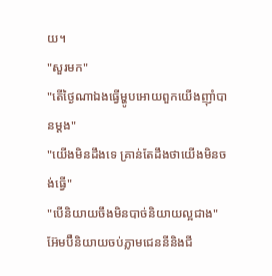យ។
"សួរមក"
"តើថ្ងៃណាឯងធ្វើម្ហូបអោយពួកយើងញ៉ាំបានម្ដង"
"យើងមិនដឹងទេ គ្រាន់តែដឹងថាយើងមិនចង់ធ្វើ"
"បើនិយាយចឹងមិនបាច់និយាយល្អជាង" អ៊ែមប៊ឺនិយាយចប់ភ្លាមជេននីនិងជី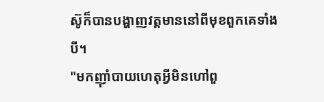ស៊ូក៏បានបង្ហាញវត្តមាននៅពីមុខពួកគេទាំងបី។
"មកញ៉ាំបាយហេតុអ្វីមិនហៅពួ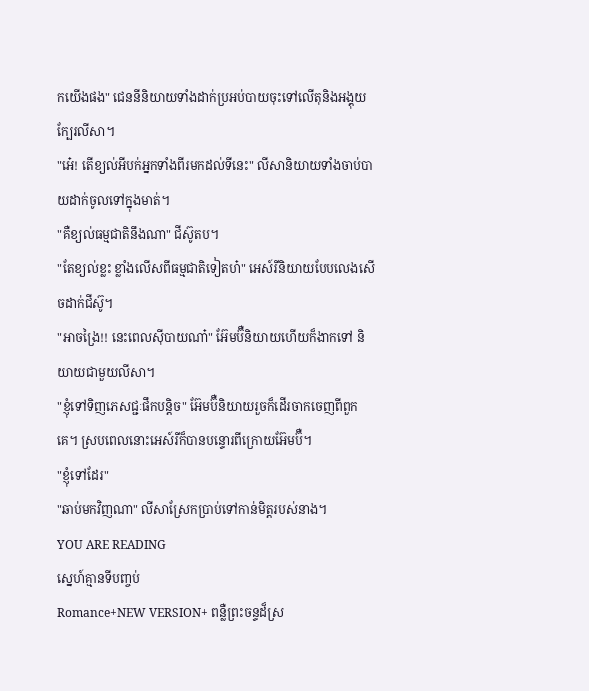កយើងផង" ជេននីនិយាយទាំងដាក់ប្រអប់បាយចុះទៅលើតុនិងអង្គុយក្បែរលីសា។
"អេ៎! តើខ្យល់អីបក់អ្នកទាំងពីរមកដល់ទីនេះ" លីសានិយាយទាំងចាប់បាយដាក់ចូលទៅក្នុងមាត់។
"គឺខ្យល់ធម្មជាតិនឹងណា" ជីស៊ូតប។
"តែខ្យល់ខ្លះ ខ្លាំងលើសពីធម្មជាតិទៀតហ៎" អេស៍រីនិយាយបែបលេងសើចដាក់ជីស៊ូ។
"អាចង្រៃ!! នេះពេលស៊ីបាយណា៎" អ៊ែមប៊ឺនិយាយហើយក៏ងាកទៅ និយាយជាមួយលីសា។
"ខ្ញុំទៅទិញភេសជ្ជៈផឹកបន្ដិច" អ៊ែមប៊ឺនិយាយរួចក៏ដើរចាកចេញពីពួកគេ។ ស្របពេលនោះអេស៍រីក៏បានបន្ទោរពីក្រោយអ៊ែមប៊ឺ។
"ខ្ញុំទៅដែរ"
"ឆាប់មកវិញណា" លីសាស្រែកប្រាប់ទៅកាន់មិត្តរបស់នាង។
YOU ARE READING
ស្នេហ៍គ្មានទីបញ្ចប់
Romance+NEW VERSION+ ពន្លឺព្រះចន្ទដ៏ស្រ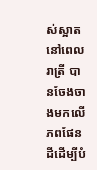ស់ស្អាតនៅពេលរាត្រី បានចែងចាងមកលើភពផែនដីដើម្បីបំ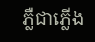ភ្លឺជាភ្លើង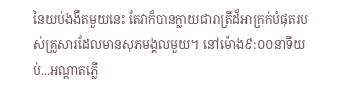នៃយប់ងងឹតមួយនេះ តែវាក៏បានក្លាយជារាត្រីដ៏អាក្រក់បំផុតរបស់គ្រួសារដែលមានសុភមង្គលមួយ។ នៅម៉ោង៩:០០នាទីយប់...អណ្ដាតភ្លើ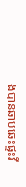ងបានឆាបឆេះផ្ទះវី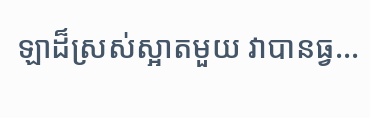ឡាដ៏ស្រស់ស្អាតមួយ វាបានធ្វ...